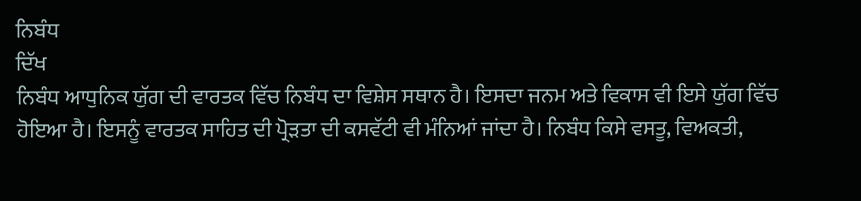ਨਿਬੰਧ
ਦਿੱਖ
ਨਿਬੰਧ ਆਧੁਨਿਕ ਯੁੱਗ ਦੀ ਵਾਰਤਕ ਵਿੱਚ ਨਿਬੰਧ ਦਾ ਵਿਸ਼ੇਸ ਸਥਾਨ ਹੈ। ਇਸਦਾ ਜਨਮ ਅਤੇ ਵਿਕਾਸ ਵੀ ਇਸੇ ਯੁੱਗ ਵਿੱਚ ਹੋਇਆ ਹੈ। ਇਸਨੂੰ ਵਾਰਤਕ ਸਾਹਿਤ ਦੀ ਪ੍ਰੋੜਤਾ ਦੀ ਕਸਵੱਟੀ ਵੀ ਮੰਨਿਆਂ ਜਾਂਦਾ ਹੈ। ਨਿਬੰਧ ਕਿਸੇ ਵਸਤੂ, ਵਿਅਕਤੀ,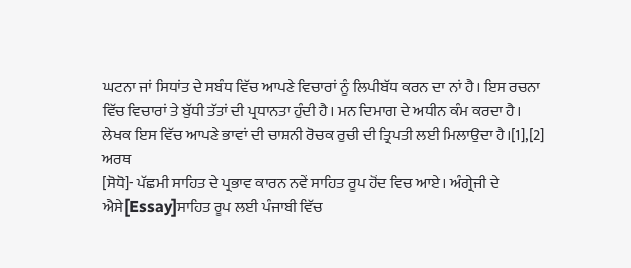ਘਟਨਾ ਜਾਂ ਸਿਧਾਂਤ ਦੇ ਸਬੰਧ ਵਿੱਚ ਆਪਣੇ ਵਿਚਾਰਾਂ ਨੂੰ ਲਿਪੀਬੱਧ ਕਰਨ ਦਾ ਨਾਂ ਹੈ। ਇਸ ਰਚਨਾ ਵਿੱਚ ਵਿਚਾਰਾਂ ਤੇ ਬੁੱਧੀ ਤੱਤਾਂ ਦੀ ਪ੍ਰਧਾਨਤਾ ਹੁੰਦੀ ਹੈ। ਮਨ ਦਿਮਾਗ ਦੇ ਅਧੀਨ ਕੰਮ ਕਰਦਾ ਹੈ। ਲੇਖਕ ਇਸ ਵਿੱਚ ਆਪਣੇ ਭਾਵਾਂ ਦੀ ਚਾਸ਼ਨੀ ਰੋਚਕ ਰੁਚੀ ਦੀ ਤ੍ਰਿਪਤੀ ਲਈ ਮਿਲਾਉਦਾ ਹੈ।[1],[2]
ਅਰਥ
[ਸੋਧੋ]- ਪੱਛਮੀ ਸਾਹਿਤ ਦੇ ਪ੍ਰਭਾਵ ਕਾਰਨ ਨਵੇਂ ਸਾਹਿਤ ਰੂਪ ਹੋਂਦ ਵਿਚ ਆਏ। ਅੰਗ੍ਰੇਜੀ ਦੇ ਐਸੇ[Essay]ਸਾਹਿਤ ਰੂਪ ਲਈ ਪੰਜਾਬੀ ਵਿੱਚ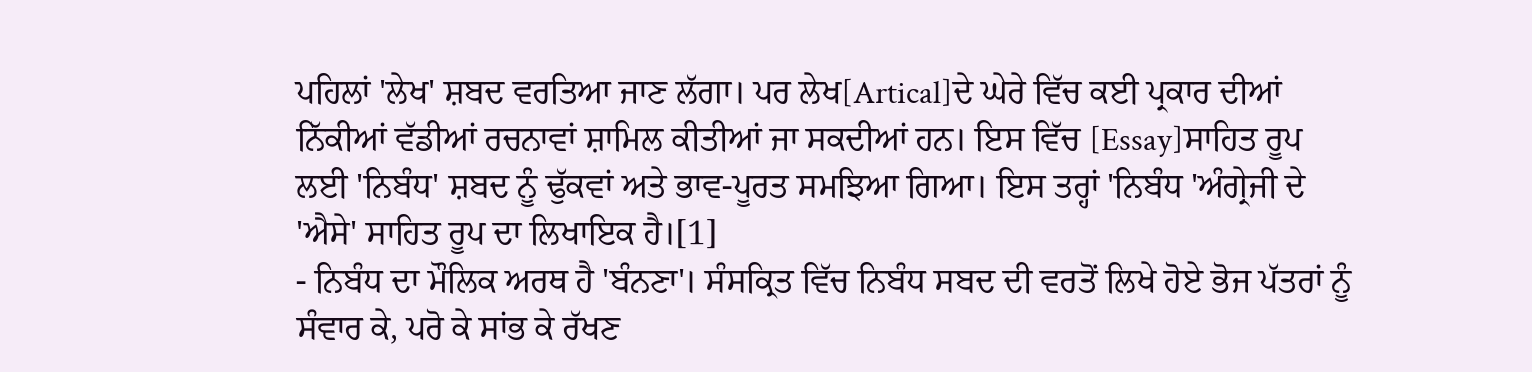ਪਹਿਲਾਂ 'ਲੇਖ' ਸ਼ਬਦ ਵਰਤਿਆ ਜਾਣ ਲੱਗਾ। ਪਰ ਲੇਖ[Artical]ਦੇ ਘੇਰੇ ਵਿੱਚ ਕਈ ਪ੍ਰਕਾਰ ਦੀਆਂ ਨਿੱਕੀਆਂ ਵੱਡੀਆਂ ਰਚਨਾਵਾਂ ਸ਼ਾਮਿਲ ਕੀਤੀਆਂ ਜਾ ਸਕਦੀਆਂ ਹਨ। ਇਸ ਵਿੱਚ [Essay]ਸਾਹਿਤ ਰੂਪ ਲਈ 'ਨਿਬੰਧ' ਸ਼ਬਦ ਨੂੰ ਢੁੱਕਵਾਂ ਅਤੇ ਭਾਵ-ਪੂਰਤ ਸਮਝਿਆ ਗਿਆ। ਇਸ ਤਰ੍ਹਾਂ 'ਨਿਬੰਧ 'ਅੰਗ੍ਰੇਜੀ ਦੇ 'ਐਸੇ' ਸਾਹਿਤ ਰੂਪ ਦਾ ਲਿਖਾਇਕ ਹੈ।[1]
- ਨਿਬੰਧ ਦਾ ਮੌਲਿਕ ਅਰਥ ਹੈ 'ਬੰਨਣਾ'। ਸੰਸਕ੍ਰਿਤ ਵਿੱਚ ਨਿਬੰਧ ਸਬਦ ਦੀ ਵਰਤੋਂ ਲਿਖੇ ਹੋਏ ਭੋਜ ਪੱਤਰਾਂ ਨੂੰ ਸੰਵਾਰ ਕੇ, ਪਰੋ ਕੇ ਸਾਂਭ ਕੇ ਰੱਖਣ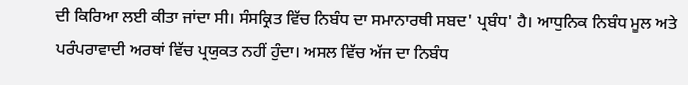ਦੀ ਕਿਰਿਆ ਲਈ ਕੀਤਾ ਜਾਂਦਾ ਸੀ। ਸੰਸਕ੍ਰਿਤ ਵਿੱਚ ਨਿਬੰਧ ਦਾ ਸਮਾਨਾਰਥੀ ਸਬਦ' ਪ੍ਰਬੰਧ' ਹੈ। ਆਧੁਨਿਕ ਨਿਬੰਧ ਮੂਲ ਅਤੇ ਪਰੰਪਰਾਵਾਦੀ ਅਰਥਾਂ ਵਿੱਚ ਪ੍ਰਯੁਕਤ ਨਹੀਂ ਹੁੰਦਾ। ਅਸਲ ਵਿੱਚ ਅੱਜ ਦਾ ਨਿਬੰਧ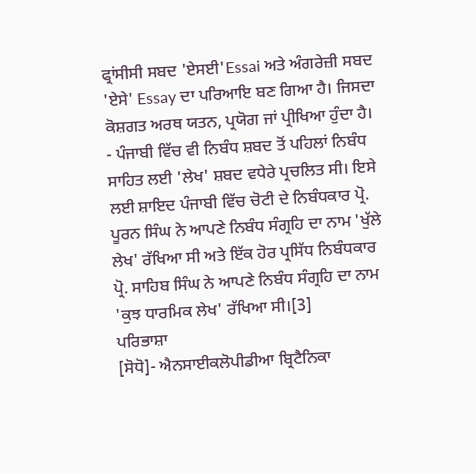ਫ੍ਰਾਂਸੀਸੀ ਸਬਦ 'ਏਸਈ'Essai ਅਤੇ ਅੰਗਰੇਜ਼ੀ ਸਬਦ 'ਏਸੇ' Essay ਦਾ ਪਰਿਆਇ ਬਣ ਗਿਆ ਹੈ। ਜਿਸਦਾ ਕੋਸ਼ਗਤ ਅਰਥ ਯਤਨ, ਪ੍ਰਯੋਗ ਜਾਂ ਪ੍ਰੀਖਿਆ ਹੁੰਦਾ ਹੈ।
- ਪੰਜਾਬੀ ਵਿੱਚ ਵੀ ਨਿਬੰਧ ਸ਼ਬਦ ਤੋਂ ਪਹਿਲਾਂ ਨਿਬੰਧ ਸਾਹਿਤ ਲਈ 'ਲੇਖ' ਸ਼ਬਦ ਵਧੇਰੇ ਪ੍ਰਚਲਿਤ ਸੀ। ਇਸੇ ਲਈ ਸ਼ਾਇਦ ਪੰਜਾਬੀ ਵਿੱਚ ਚੋਟੀ ਦੇ ਨਿਬੰਧਕਾਰ ਪ੍ਰੋ. ਪੂਰਨ ਸਿੰਘ ਨੇ ਆਪਣੇ ਨਿਬੰਧ ਸੰਗ੍ਰਹਿ ਦਾ ਨਾਮ 'ਖੁੱਲੇ ਲੇਖ' ਰੱਖਿਆ ਸੀ ਅਤੇ ਇੱਕ ਹੋਰ ਪ੍ਰਸਿੱਧ ਨਿਬੰਧਕਾਰ ਪ੍ਰੋ. ਸਾਹਿਬ ਸਿੰਘ ਨੇ ਆਪਣੇ ਨਿਬੰਧ ਸੰਗ੍ਰਹਿ ਦਾ ਨਾਮ 'ਕੁਝ ਧਾਰਮਿਕ ਲੇਖ' ਰੱਖਿਆ ਸੀ।[3]
ਪਰਿਭਾਸ਼ਾ
[ਸੋਧੋ]- ਐਨਸਾਈਕਲੋਪੀਡੀਆ ਬ੍ਰਿਟੈਨਿਕਾ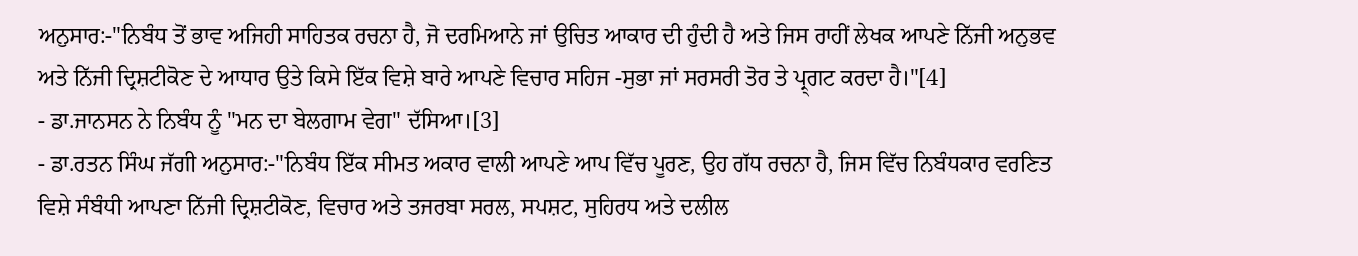ਅਨੁਸਾਰ:-"ਨਿਬੰਧ ਤੋਂ ਭਾਵ ਅਜਿਹੀ ਸਾਹਿਤਕ ਰਚਨਾ ਹੈ, ਜੋ ਦਰਮਿਆਨੇ ਜਾਂ ਉਚਿਤ ਆਕਾਰ ਦੀ ਹੁੰਦੀ ਹੈ ਅਤੇ ਜਿਸ ਰਾਹੀਂ ਲੇਖਕ ਆਪਣੇ ਨਿੱਜੀ ਅਨੁਭਵ ਅਤੇ ਨਿੱਜੀ ਦ੍ਰਿਸ਼ਟੀਕੋਣ ਦੇ ਆਧਾਰ ਉਤੇ ਕਿਸੇ ਇੱਕ ਵਿਸ਼ੇ ਬਾਰੇ ਆਪਣੇ ਵਿਚਾਰ ਸਹਿਜ -ਸੁਭਾ ਜਾਂ ਸਰਸਰੀ ਤੋਰ ਤੇ ਪ੍ਰ੍ਗਟ ਕਰਦਾ ਹੈ।"[4]
- ਡਾ.ਜਾਨਸਨ ਨੇ ਨਿਬੰਧ ਨੂੰ "ਮਨ ਦਾ ਬੇਲਗਾਮ ਵੇਗ" ਦੱਸਿਆ।[3]
- ਡਾ.ਰਤਨ ਸਿੰਘ ਜੱਗੀ ਅਨੁਸਾਰ:-"ਨਿਬੰਧ ਇੱਕ ਸੀਮਤ ਅਕਾਰ ਵਾਲੀ ਆਪਣੇ ਆਪ ਵਿੱਚ ਪੂਰਣ, ਉਹ ਗੱਧ ਰਚਨਾ ਹੈ, ਜਿਸ ਵਿੱਚ ਨਿਬੰਧਕਾਰ ਵਰਣਿਤ ਵਿਸ਼ੇ ਸੰਬੰਧੀ ਆਪਣਾ ਨਿੱਜੀ ਦ੍ਰਿਸ਼ਟੀਕੋਣ, ਵਿਚਾਰ ਅਤੇ ਤਜਰਬਾ ਸਰਲ, ਸਪਸ਼ਟ, ਸੁਹਿਰਧ ਅਤੇ ਦਲੀਲ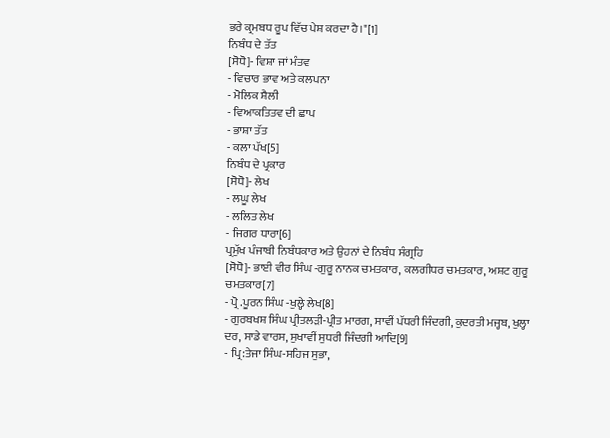ਭਰੇ ਕ੍ਰਮਬਧ ਰੂਪ ਵਿੱਚ ਪੇਸ਼ ਕਰਦਾ ਹੈ।"[1]
ਨਿਬੰਧ ਦੇ ਤੱਤ
[ਸੋਧੋ]- ਵਿਸ਼ਾ ਜਾਂ ਮੰਤਵ
- ਵਿਚਾਰ ਭਾਵ ਅਤੇ ਕਲਪਨਾ
- ਮੋਲਿਕ ਸ਼ੈਲੀ
- ਵਿਆਕਤਿਤਵ ਦੀ ਛਾਪ
- ਭਾਸ਼ਾ ਤੱਤ
- ਕਲਾ ਪੱਖ[5]
ਨਿਬੰਧ ਦੇ ਪ੍ਰਕਾਰ
[ਸੋਧੋ]- ਲੇਖ
- ਲਘੂ ਲੇਖ
- ਲਲਿਤ ਲੇਖ
- ਜਿਗਰ ਧਾਰਾ[6]
ਪ੍ਰਮੁੱਖ ਪੰਜਾਬੀ ਨਿਬੰਧਕਾਰ ਅਤੇ ਉਹਨਾਂ ਦੇ ਨਿਬੰਧ ਸੰਗ੍ਰਹਿ
[ਸੋਧੋ]- ਭਾਈ ਵੀਰ ਸਿੰਘ -ਗੁਰੂ ਨਾਨਕ ਚਮਤਕਾਰ, ਕਲਗੀਧਰ ਚਮਤਕਾਰ, ਅਸ਼ਟ ਗੁਰੂ ਚਮਤਕਾਰ[7]
- ਪ੍ਰੋ .ਪੂਰਨ ਸਿੰਘ -ਖੁਲ੍ਹੇ ਲੇਖ[8]
- ਗੁਰਬਖਸ਼ ਸਿੰਘ ਪ੍ਰੀਤਲੜੀ-ਪ੍ਰੀਤ ਮਾਰਗ, ਸਾਵੀਂ ਪੱਧਰੀ ਜਿੰਦਗੀ, ਕੁਦਰਤੀ ਮਜ੍ਹਬ, ਖੁਲ੍ਹਾ ਦਰ, ਸਾਡੇ ਵਾਰਸ, ਸੁਖਾਵੀਂ ਸੁਧਰੀ ਜਿੰਦਗੀ ਆਦਿ[9]
- ਪ੍ਰਿ:ਤੇਜਾ ਸਿੰਘ-ਸਹਿਜ ਸੁਭਾ,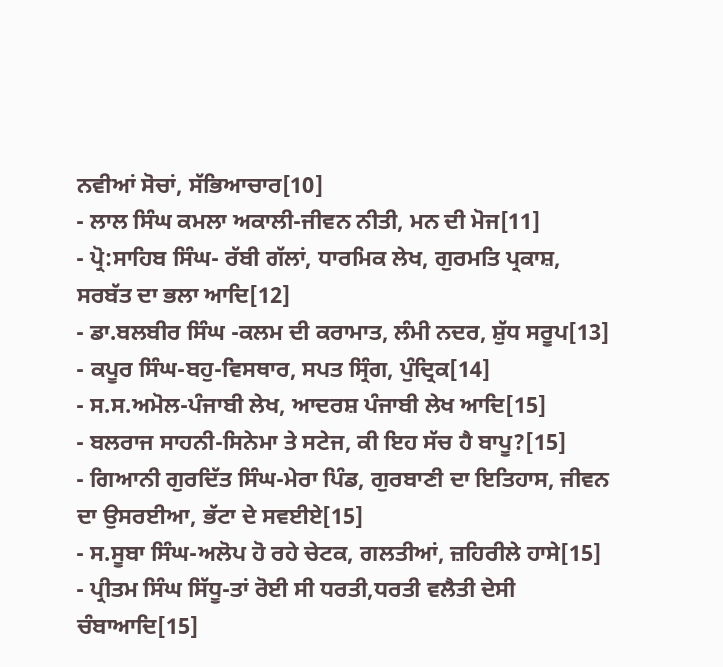ਨਵੀਆਂ ਸੋਚਾਂ, ਸੱਭਿਆਚਾਰ[10]
- ਲਾਲ ਸਿੰਘ ਕਮਲਾ ਅਕਾਲੀ-ਜੀਵਨ ਨੀਤੀ, ਮਨ ਦੀ ਮੋਜ[11]
- ਪ੍ਰੋ:ਸਾਹਿਬ ਸਿੰਘ- ਰੱਬੀ ਗੱਲਾਂ, ਧਾਰਮਿਕ ਲੇਖ, ਗੁਰਮਤਿ ਪ੍ਰਕਾਸ਼, ਸਰਬੱਤ ਦਾ ਭਲਾ ਆਦਿ[12]
- ਡਾ.ਬਲਬੀਰ ਸਿੰਘ -ਕਲਮ ਦੀ ਕਰਾਮਾਤ, ਲੰਮੀ ਨਦਰ, ਸ਼ੁੱਧ ਸਰੂਪ[13]
- ਕਪੂਰ ਸਿੰਘ-ਬਹੁ-ਵਿਸਥਾਰ, ਸਪਤ ਸ੍ਰਿੰਗ, ਪੁੰਦ੍ਰਿਕ[14]
- ਸ.ਸ.ਅਮੋਲ-ਪੰਜਾਬੀ ਲੇਖ, ਆਦਰਸ਼ ਪੰਜਾਬੀ ਲੇਖ ਆਦਿ[15]
- ਬਲਰਾਜ ਸਾਹਨੀ-ਸਿਨੇਮਾ ਤੇ ਸਟੇਜ, ਕੀ ਇਹ ਸੱਚ ਹੈ ਬਾਪੂ?[15]
- ਗਿਆਨੀ ਗੁਰਦਿੱਤ ਸਿੰਘ-ਮੇਰਾ ਪਿੰਡ, ਗੁਰਬਾਣੀ ਦਾ ਇਤਿਹਾਸ, ਜੀਵਨ ਦਾ ਉਸਰਈਆ, ਭੱਟਾ ਦੇ ਸਵਈਏ[15]
- ਸ.ਸੂਬਾ ਸਿੰਘ-ਅਲੋਪ ਹੋ ਰਹੇ ਚੇਟਕ, ਗਲਤੀਆਂ, ਜ਼ਹਿਰੀਲੇ ਹਾਸੇ[15]
- ਪ੍ਰੀਤਮ ਸਿੰਘ ਸਿੱਧੂ-ਤਾਂ ਰੋਈ ਸੀ ਧਰਤੀ,ਧਰਤੀ ਵਲੈਤੀ ਦੇਸੀ ਚੰਬਾਆਦਿ[15]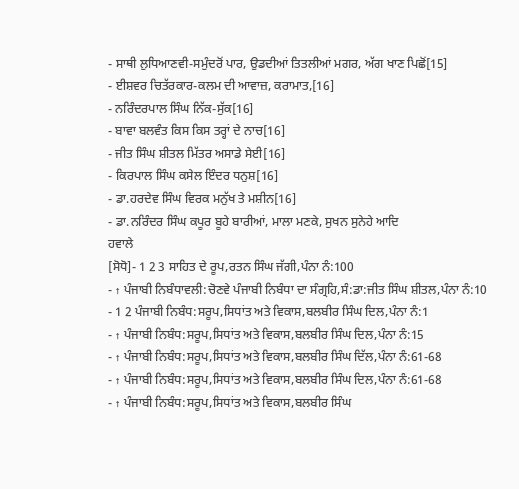- ਸਾਥੀ ਲੁਧਿਆਣਵੀ-ਸਮੁੰਦਰੋਂ ਪਾਰ, ਉਡਦੀਆਂ ਤਿਤਲੀਆਂ ਮਗਰ, ਅੱਗ ਖਾਣ ਪਿਛੋਂ[15]
- ਈਸ਼ਵਰ ਚਿਤੱਰਕਾਰ-ਕਲਮ ਦੀ ਆਵਾਜ਼, ਕਰਾਮਾਤ,[16]
- ਨਰਿੰਦਰਪਾਲ ਸਿੰਘ ਨਿੱਕ-ਸੁੱਕ[16]
- ਬਾਵਾ ਬਲਵੰਤ ਕਿਸ ਕਿਸ ਤਰ੍ਹਾਂ ਦੇ ਨਾਚ[16]
- ਜੀਤ ਸਿੰਘ ਸ਼ੀਤਲ ਮਿੱਤਰ ਅਸਾਡੇ ਸੇਈ[16]
- ਕਿਰਪਾਲ ਸਿੰਘ ਕਸੇਲ ਇੰਦਰ ਧਨੁਸ਼[16]
- ਡਾ.ਹਰਦੇਵ ਸਿੰਘ ਵਿਰਕ ਮਨੁੱਖ ਤੇ ਮਸ਼ੀਨ[16]
- ਡਾ.ਨਰਿੰਦਰ ਸਿੰਘ ਕਪੂਰ ਬੂਹੇ ਬਾਰੀਆਂ, ਮਾਲਾ ਮਣਕੇ, ਸੁਖਨ ਸੁਨੇਹੇ ਆਦਿ
ਹਵਾਲੇ
[ਸੋਧੋ]- 1 2 3 ਸਾਹਿਤ ਦੇ ਰੂਪ,ਰਤਨ ਸਿੰਘ ਜੱਗੀ,ਪੰਨਾ ਨੰ:100
- ↑ ਪੰਜਾਬੀ ਨਿਬੰਧਾਵਲੀ:ਚੋਣਵੇ ਪੰਜਾਬੀ ਨਿਬੰਧਾ ਦਾ ਸੰਗ੍ਰਹਿ,ਸੰ:ਡਾ:ਜੀਤ ਸਿੰਘ ਸ਼ੀਤਲ,ਪੰਨਾ ਨੰ:10
- 1 2 ਪੰਜਾਬੀ ਨਿਬੰਧ:ਸਰੂਪ,ਸਿਧਾਂਤ ਅਤੇ ਵਿਕਾਸ,ਬਲਬੀਰ ਸਿੰਘ ਦਿਲ,ਪੰਨਾ ਨੰ:1
- ↑ ਪੰਜਾਬੀ ਨਿਬੰਧ:ਸਰੂਪ,ਸਿਧਾਂਤ ਅਤੇ ਵਿਕਾਸ,ਬਲਬੀਰ ਸਿੰਘ ਦਿਲ,ਪੰਨਾ ਨੰ:15
- ↑ ਪੰਜਾਬੀ ਨਿਬੰਧ:ਸਰੂਪ,ਸਿਧਾਂਤ ਅਤੇ ਵਿਕਾਸ,ਬਲਬੀਰ ਸਿੰਘ ਦਿੱਲ,ਪੰਨਾ ਨੰ:61-68
- ↑ ਪੰਜਾਬੀ ਨਿਬੰਧ:ਸਰੂਪ,ਸਿਧਾਂਤ ਅਤੇ ਵਿਕਾਸ,ਬਲਬੀਰ ਸਿੰਘ ਦਿਲ,ਪੰਨਾ ਨੰ:61-68
- ↑ ਪੰਜਾਬੀ ਨਿਬੰਧ:ਸਰੂਪ,ਸਿਧਾਂਤ ਅਤੇ ਵਿਕਾਸ,ਬਲਬੀਰ ਸਿੰਘ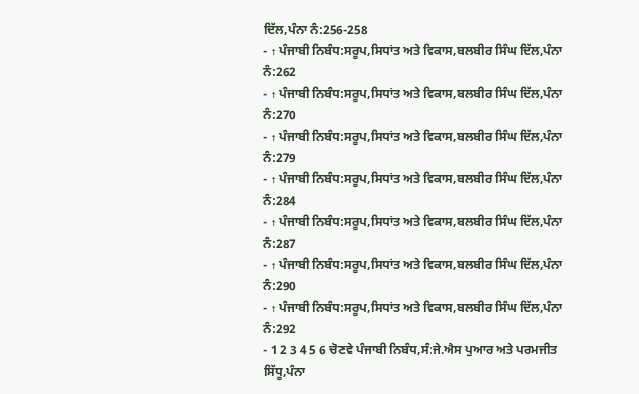ਦਿੱਲ,ਪੰਨਾ ਨੰ:256-258
- ↑ ਪੰਜਾਬੀ ਨਿਬੰਧ:ਸਰੂਪ,ਸਿਧਾਂਤ ਅਤੇ ਵਿਕਾਸ,ਬਲਬੀਰ ਸਿੰਘ ਦਿੱਲ,ਪੰਨਾ ਨੰ:262
- ↑ ਪੰਜਾਬੀ ਨਿਬੰਧ:ਸਰੂਪ,ਸਿਧਾਂਤ ਅਤੇ ਵਿਕਾਸ,ਬਲਬੀਰ ਸਿੰਘ ਦਿੱਲ,ਪੰਨਾ ਨੰ:270
- ↑ ਪੰਜਾਬੀ ਨਿਬੰਧ:ਸਰੂਪ,ਸਿਧਾਂਤ ਅਤੇ ਵਿਕਾਸ,ਬਲਬੀਰ ਸਿੰਘ ਦਿੱਲ,ਪੰਨਾ ਨੰ:279
- ↑ ਪੰਜਾਬੀ ਨਿਬੰਧ:ਸਰੂਪ,ਸਿਧਾਂਤ ਅਤੇ ਵਿਕਾਸ,ਬਲਬੀਰ ਸਿੰਘ ਦਿੱਲ,ਪੰਨਾ ਨੰ:284
- ↑ ਪੰਜਾਬੀ ਨਿਬੰਧ:ਸਰੂਪ,ਸਿਧਾਂਤ ਅਤੇ ਵਿਕਾਸ,ਬਲਬੀਰ ਸਿੰਘ ਦਿੱਲ,ਪੰਨਾ ਨੰ:287
- ↑ ਪੰਜਾਬੀ ਨਿਬੰਧ:ਸਰੂਪ,ਸਿਧਾਂਤ ਅਤੇ ਵਿਕਾਸ,ਬਲਬੀਰ ਸਿੰਘ ਦਿੱਲ,ਪੰਨਾ ਨੰ:290
- ↑ ਪੰਜਾਬੀ ਨਿਬੰਧ:ਸਰੂਪ,ਸਿਧਾਂਤ ਅਤੇ ਵਿਕਾਸ,ਬਲਬੀਰ ਸਿੰਘ ਦਿੱਲ,ਪੰਨਾ ਨੰ:292
- 1 2 3 4 5 6 ਚੋਣਵੇ ਪੰਜਾਬੀ ਨਿਬੰਧ,ਸੰ:ਜੇ.ਐਸ ਪੁਆਰ ਅਤੇ ਪਰਮਜੀਤ ਸਿੱਧੂ,ਪੰਨਾ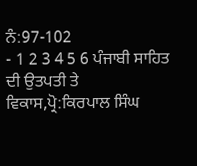ਨੰ:97-102
- 1 2 3 4 5 6 ਪੰਜਾਬੀ ਸਾਹਿਤ ਦੀ ਉਤਪਤੀ ਤੇ ਵਿਕਾਸ,ਪ੍ਰੋ:ਕਿਰਪਾਲ ਸਿੰਘ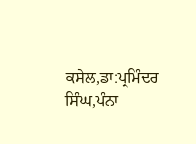ਕਸੇਲ,ਡਾ:ਪ੍ਰਮਿੰਦਰ ਸਿੰਘ,ਪੰਨਾ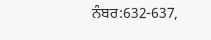ਨੰਬਰ:632-637,